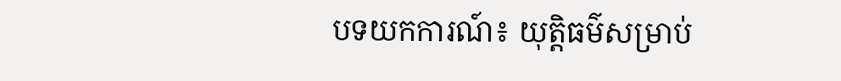បទយកការណ៍៖ យុត្តិធម៌សម្រាប់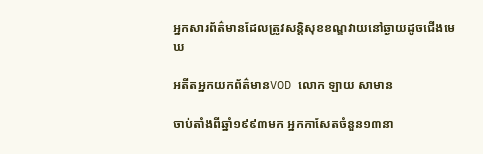អ្នកសារព័ត៌មានដែលត្រូវសន្តិសុខខណ្ឌវាយនៅឆ្ងាយដូចជើងមេឃ

អតីតអ្នកយកព័ត៌មានVOD លោក ឡាយ សាមាន

ចាប់តាំងពីឆ្នាំ១៩៩៣មក អ្នកកាសែតចំនួន១៣នា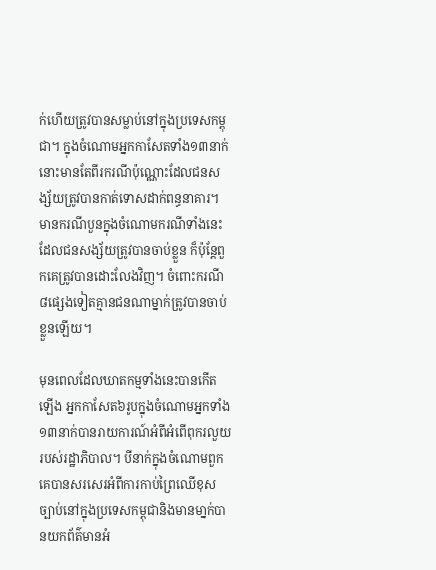ក់ហើយត្រូវបានសម្លាប់នៅក្នុងប្រទេសកម្ពុជា។ ក្នុងចំណោមអ្នកកាសែតទាំង១៣នាក់នោះមានតែពីរករណីប៉ុណ្ណោះដែលជនសង្ស័យត្រូវបានកាត់ទោសដាក់ពន្ធនាគារ។ មានករណីបួនក្នុងចំណោមករណីទាំងនេះដែលជនសង្ស័យត្រូវបានចាប់ខ្លួន ក៏ប៉ុន្តែពួកគេត្រូវបានដោះលែងវិញ។ ចំពោះករណី៨ផ្សេងទៀតគ្មានជនណាម្នាក់ត្រូវបានចាប់ខ្លួនឡើយ។

មុនពេលដែលឃាតកម្មទាំងនេះបានកើតឡើង អ្នកកាសែត៦រូបក្នុងចំណោមអ្នកទាំង១៣នាក់បានរាយការណ៍អំពីអំពើពុករលួយរបស់រដ្ឋាភិបាល។ បីនាក់ក្នុងចំណោមពួកគេបានសរសេរអំពីការកាប់ព្រៃឈើខុសច្បាប់នៅក្នុងប្រទេសកម្ពុជានិងមានមា្នក់បានយកព័ត៌មានអំ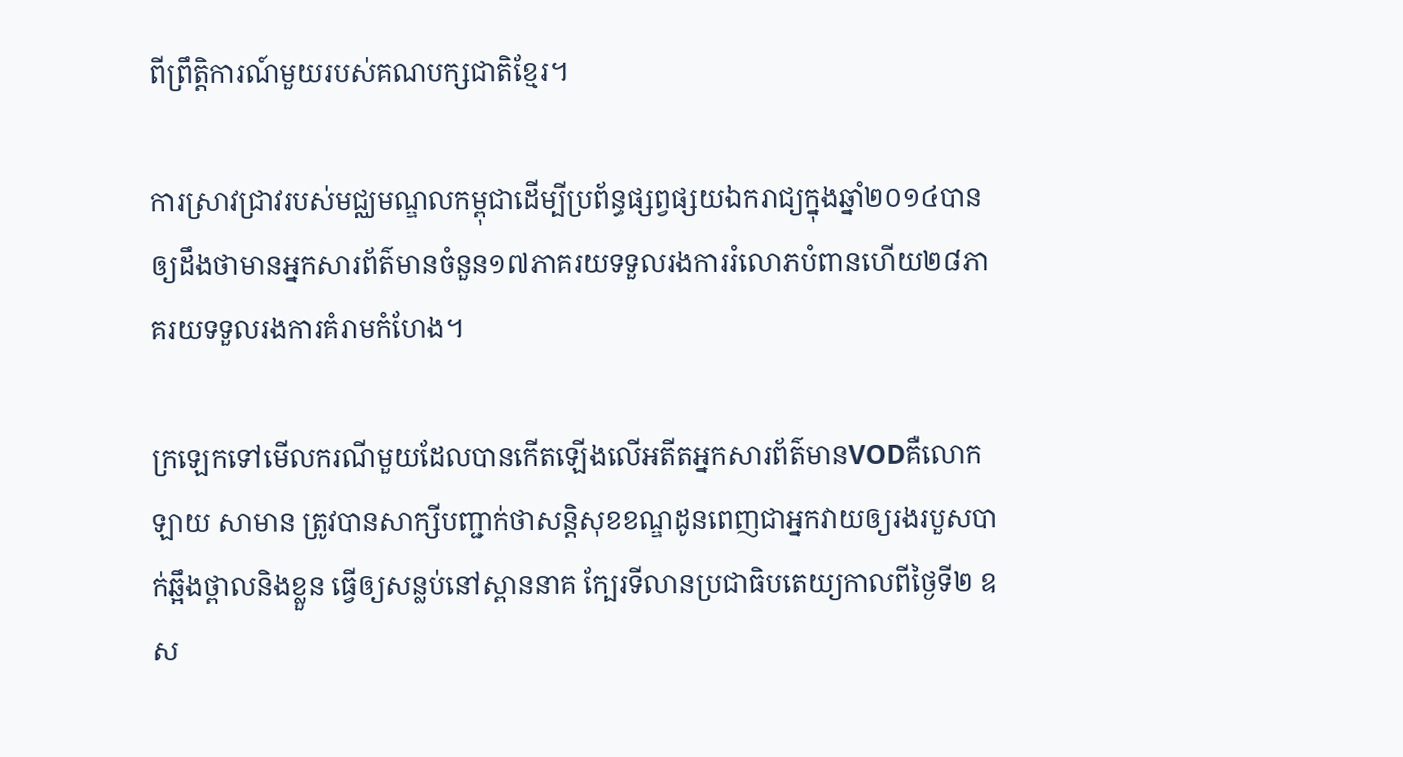ពីព្រឹត្តិការណ៍មួយរបស់គណបក្សជាតិខ្មែរ។

ការស្រាវជ្រាវរបស់មជ្ឈមណ្ឌលកម្ពុជាដើម្បីប្រព័ន្ធផ្សព្វផ្សយឯករាជ្យក្នុងឆ្នាំ២០១៤បានឲ្យដឹងថាមានអ្នកសារព័ត៌មានចំនួន១៧ភាគរយទទួលរងការរំលោភបំពានហើយ២៨ភាគរយទទួលរងការគំរាមកំហែង។

ក្រឡេកទៅមើលករណីមួយដែលបានកើតឡើងលើអតីតអ្នកសារព័ត៌មានVODគឺលោក ឡាយ សាមាន ត្រូវបានសាក្សីបញ្ជាក់ថាសន្តិសុខខណ្ឌដូនពេញជាអ្នកវាយឲ្យរងរបួសបាក់ឆ្អឹងថ្ពាលនិងខ្លួន ធ្វើឲ្យសន្លប់នៅស្ពាននាគ ក្បែរទីលានប្រជាធិបតេយ្យកាលពីថ្ងៃទី២ ឧស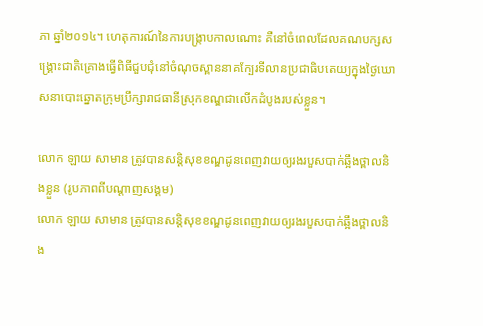ភា ឆ្នាំ២០១៤។ ហេតុការណ៍នៃការបង្ក្រាបកាលណោះ គឺនៅចំពេលដែលគណបក្សសង្គ្រោះជាតិគ្រោងធ្វើពិធីជួបជុំនៅចំណុចស្ពាននាគក្បែរទីលានប្រជាធិបតេយ្យក្នុងថ្ងៃឃោសនាបោះឆ្នោតក្រុមប្រឹក្សារាជធានីស្រុកខណ្ឌជាលើកដំបូងរបស់ខ្លួន។

លោក ឡាយ សាមាន ត្រូវបានសន្តិសុខខណ្ឌដូនពេញវាយឲ្យរងរបួសបាក់ឆ្អឹងថ្ពាលនិងខ្លួន (រូបភាពពីបណ្តាញសង្គម)
លោក ឡាយ សាមាន ត្រូវបានសន្តិសុខខណ្ឌដូនពេញវាយឲ្យរងរបួសបាក់ឆ្អឹងថ្ពាលនិង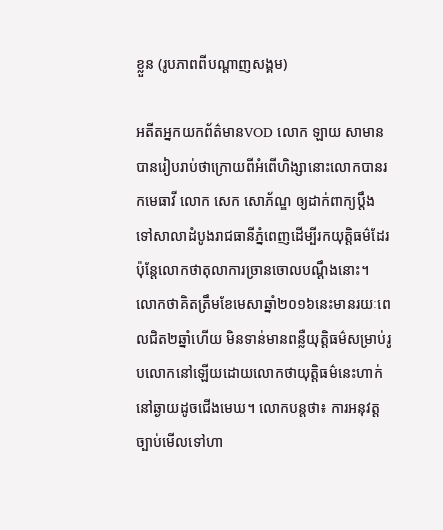ខ្លួន (រូបភាពពីបណ្តាញសង្គម)

អតីតអ្នកយកព័ត៌មានVOD លោក ឡាយ សាមាន បានរៀបរាប់ថាក្រោយពីអំពើហិង្សានោះលោកបានរកមេធាវី លោក សេក សោភ័ណ្ឌ ឲ្យដាក់ពាក្យប្តឹងទៅសាលាដំបូងរាជធានីភ្នំពេញដើម្បីរកយុត្តិធម៌ដែរ ប៉ុន្តែលោកថាតុលាការច្រានចោលបណ្តឹងនោះ។ លោកថាគិតត្រឹមខែមេសាឆ្នាំ២០១៦នេះមានរយៈពេលជិត២ឆ្នាំហើយ មិនទាន់មានពន្លឺយុត្តិធម៌សម្រាប់រូបលោកនៅឡើយដោយលោកថាយុត្តិធម៌នេះហាក់នៅឆ្ងាយដូចជើងមេឃ។ លោកបន្តថា៖ ការអនុវត្តច្បាប់មើលទៅហា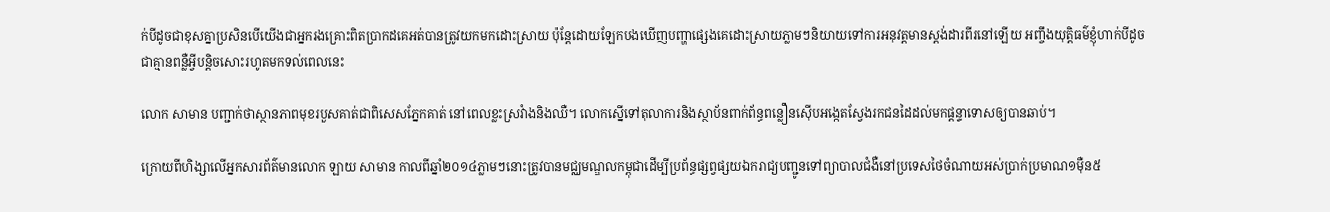ក់បីដូចជាខុសគ្នាប្រសិនបើយើងជាអ្នករងគ្រោះពិតប្រាកដគេអត់បានត្រូវយកមកដោះស្រាយ ប៉ុន្តែដោយឡែកបងឃើញបញ្ហាផ្សេងគេដោះស្រាយភ្លាមៗនិយាយទៅការអនុវត្តមានស្តង់ដារពីរនៅឡើយ អញ្ចឹងយុត្តិធម៌ខ្ញុំហាក់បីដូចជាគ្មានពន្លឺអ្វីបន្តិចសោះរហូតមកទល់ពេលនេះ

លោក សាមាន បញ្ជាក់ថាស្ថានភាពមុខរបួសគាត់ជាពិសេសភ្នែកគាត់ នៅពេលខ្លះស្រវំាងនិងឈឺ។ លោកស្នើទៅតុលាការនិងស្ថាប័នពាក់ព័ន្ធពន្លឿនស៊ើបអង្កេតស្វែងរកជនដៃដល់មកផ្តន្ទាទោសឲ្យបានឆាប់។

ក្រោយពីហិង្សាលើអ្នកសារព័ត៌មានលោក ឡាយ សាមាន កាលពីឆ្នាំ២០១៤ភ្លាមៗនោះត្រូវបានមជ្ឈមណ្ឌលកម្ពុជាដើម្បីប្រព័ន្ធផ្សព្វផ្សយឯករាជ្យបញ្ជូនទៅព្យាបាលជំងឺនៅប្រទេសថៃចំណាយអស់ប្រាក់ប្រមាណ១ម៉ឺន៥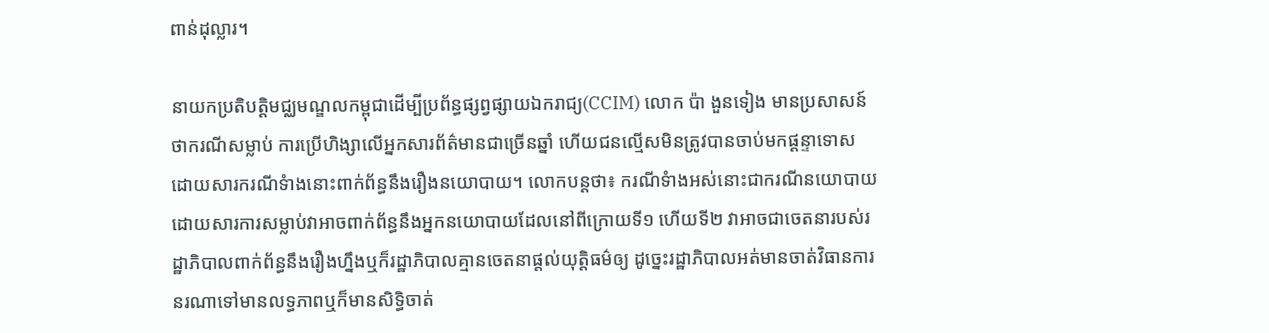ពាន់ដុល្លារ។

នាយកប្រតិបត្តិមជ្ឈមណ្ឌលកម្ពុជាដើម្បីប្រព័ន្ធផ្សព្វផ្សាយឯករាជ្យ(CCIM) លោក ប៉ា ងួនទៀង មានប្រសាសន៍ថាករណីសម្លាប់ ការប្រើហិង្សាលើអ្នកសារព័ត៌មានជាច្រើនឆ្នាំ ហើយជនល្មើសមិនត្រូវបានចាប់មកផ្តន្ទាទោស ដោយសារករណីទំាងនោះពាក់ព័ន្ធនឹងរឿងនយោបាយ។ លោកបន្តថា៖ ករណីទំាងអស់នោះជាករណីនយោបាយដោយសារការសម្លាប់វាអាចពាក់ព័ន្ធនឹងអ្នកនយោបាយដែលនៅពីក្រោយទី១ ហើយទី២ វាអាចជាចេតនារបស់រដ្ឋាភិបាលពាក់ព័ន្ធនឹងរឿងហ្នឹងឬក៏រដ្ឋាភិបាលគ្មានចេតនាផ្តល់យុត្តិធម៌ឲ្យ ដូច្នេះរដ្ឋាភិបាលអត់មានចាត់វិធានការនរណាទៅមានលទ្ធភាពឬក៏មានសិទ្ធិចាត់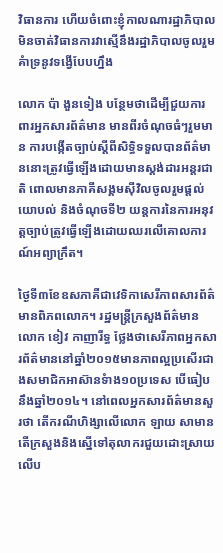វិធានការ ហើយចំពោះខ្ញុំកាលណារដ្ឋាភិបាលមិនចាត់វិធានការវាស្មើនឹងរដ្ឋាភិបាលចូលរួមគំាទ្រនូវទង្វើបែបហ្នឹង

លោក ប៉ា ងួនទៀង បន្ថែមថាដើម្បីជួយការពារអ្នកសារព័ត៌មាន មានពីរចំណុចធំៗរួមមាន ការបង្កើតច្បាប់ស្តីពីសិទ្ធិទទួលបានព័ត៌មាននោះត្រូវធ្វើឡើងដោយមានស្តង់ដារអន្តរជាតិ ពោលមានភាគីសង្គមស៊ីវិលចូលរួមផ្តល់យោបល់ និងចំណុចទី២ យន្តការនៃការអនុវត្តច្បាប់ត្រូវធ្វើឡើងដោយឈរលើគោលការណ៍អព្យាក្រឹត។

ថ្ងៃទី៣ខែឧសភាគឺជាវេទិកាសេរីភាពសារព័ត៌មានពិភពលោក។ រដ្ឋមន្រ្តីក្រសួងព័ត៌មានលោក ខៀវ កាញារីទ្ធ ថ្លែងថាសេរីភាពអ្នកសារព័ត៌មាននៅឆ្នាំ២០១៥មានភាពល្អប្រសើរជាងសមាជិកអាស៊ានទំាង១០ប្រទេស បើធៀបនឹងឆ្នាំ២០១៤។ នៅពេលអ្នកសារព័ត៌មានសួរថា តើករណីហិង្សាលើលោក ឡាយ សាមាន តើក្រសួងនិងស្នើទៅតុលាករជួយដោះស្រាយលើប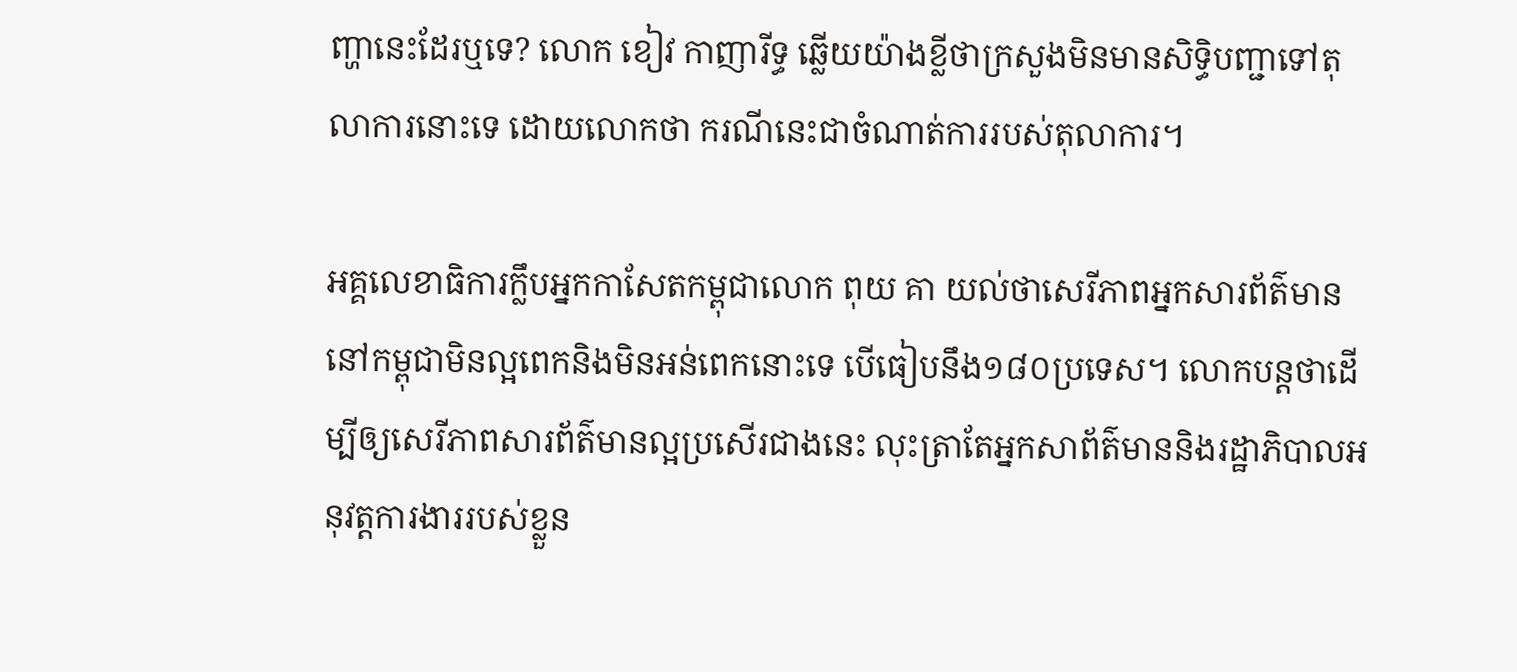ញ្ហានេះដែរឬទេ? លោក ខៀវ កាញារីទ្ធ ឆ្លើយយ៉ាងខ្លីថាក្រសួងមិនមានសិទ្ធិបញ្ជាទៅតុលាការនោះទេ ដោយលោកថា ករណីនេះជាចំណាត់ការរបស់តុលាការ។

អគ្គលេខាធិការក្លឹបអ្នកកាសែតកម្ពុជាលោក ពុយ គា យល់ថាសេរីភាពអ្នកសារព័ត៌មាននៅកម្ពុជាមិនល្អពេកនិងមិនអន់ពេកនោះទេ បើធៀបនឹង១៨០ប្រទេស។ លោកបន្តថាដើម្បីឲ្យសេរីភាពសារព័ត៌មានល្អប្រសើរជាងនេះ លុះត្រាតែអ្នកសាព័ត៌មាននិងរដ្ឋាភិបាលអនុវត្តការងាររបស់ខ្លួន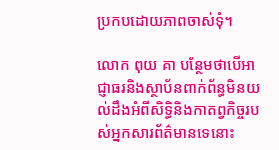ប្រកបដោយភាពចាស់ទុំ។

លោក ពុយ គា បន្ថែមថាបើអាជ្ញាធរនិងស្ថាប័នពាក់ព័ន្ធមិនយល់ដឹងអំពីសិទ្ធិនិងកាតព្វកិច្ចរបស់អ្នកសារព័ត៌មានទេនោះ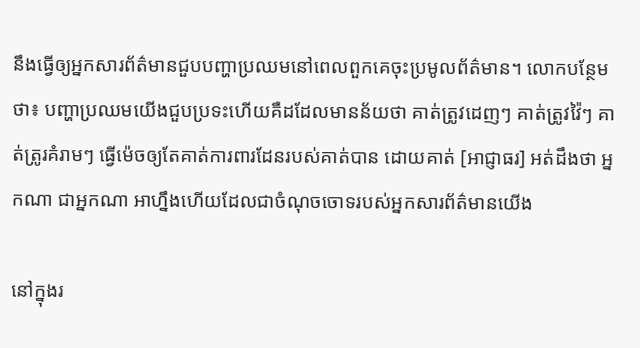នឹងធ្វើឲ្យអ្នកសារព័ត៌មានជួបបញ្ហាប្រឈមនៅពេលពួកគេចុះប្រមូលព័ត៌មាន។ លោកបន្ថែមថា៖ បញ្ហាប្រឈមយើងជួបប្រទះហើយគឺដដែលមានន័យថា គាត់ត្រូវដេញៗ គាត់ត្រូវវ៉ៃៗ គាត់ត្រូរគំរាមៗ ធ្វើម៉េចឲ្យតែគាត់ការពារដែនរបស់គាត់បាន ដោយគាត់ [អាជ្ញាធរ] អត់ដឹងថា អ្នកណា ជាអ្នកណា អាហ្នឹងហើយដែលជាចំណុចចោទរបស់អ្នកសារព័ត៌មានយើង

នៅក្នុងរ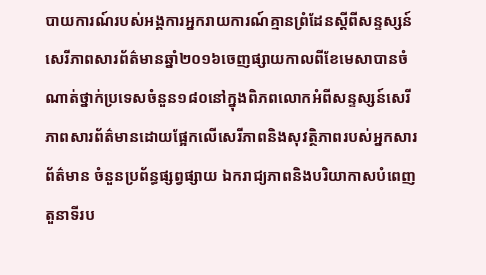បាយការណ៍របស់អង្គការអ្នករាយការណ៍គ្មានព្រំដែនស្តីពីសន្ទស្សន៍សេរីភាពសារព័ត៌មានឆ្នាំ២០១៦ចេញផ្សាយកាលពីខែមេសាបានចំណាត់ថ្នាក់ប្រទេសចំនួន១៨០នៅក្នុងពិភពលោកអំពីសន្ទស្សន៍សេរីភាពសារព័ត៌មានដោយផ្អែកលើសេរីភាពនិងសុវត្ថិភាពរបស់អ្នកសារព័ត៌មាន ចំនួនប្រព័ន្ធផ្សព្វផ្សាយ ឯករាជ្យភាពនិងបរិយាកាសបំពេញតួនាទីរប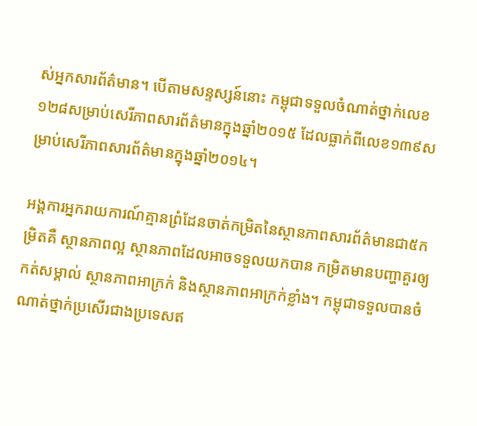ស់អ្នកសារព័ត៌មាន។ បើតាមសន្ទស្សន៍នោះ កម្ពុជាទទួលចំណាត់ថ្នាក់លេខ១២៨សម្រាប់សេរីភាពសារព័ត៌មានក្នុងឆ្នាំ២០១៥ ដែលធ្លាក់ពីលេខ១៣៩សម្រាប់សេរីភាពសារព័ត៌មានក្នុងឆ្នាំ២០១៤។

អង្គការអ្នករាយការណ៍គ្មានព្រំដែនចាត់កម្រិតនៃស្ថានភាពសារព័ត៌មានជា៥កម្រិតគឺ ស្ថានភាពល្អ ស្ថានភាពដែលអាចទទួលយកបាន កម្រិតមានបញ្ហាគួរឲ្យកត់សម្គាល់ ស្ថានភាពអាក្រក់ និងស្ថានភាពអាក្រក់ខ្លាំង។ កម្ពុជាទទួលបានចំណាត់ថ្នាក់ប្រសើរជាងប្រទេសឥ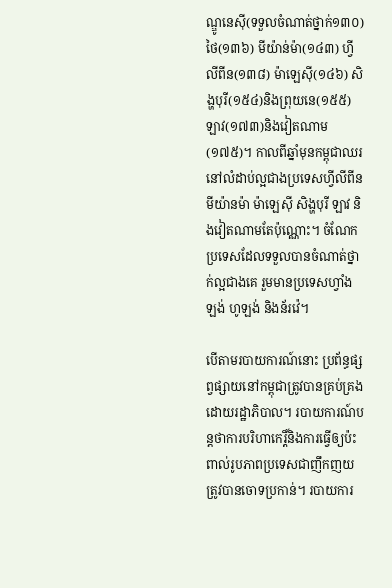ណ្ឌូនេស៊ី(ទទួលចំណាត់ថ្នាក់១៣០) ថៃ(១៣៦) មីយ៉ាន់ម៉ា(១៤៣) ហ្វីលីពីន(១៣៨) ម៉ាឡេស៊ី(១៤៦) សិង្ហបុរី(១៥៤)និងព្រុយនេ(១៥៥)ឡាវ(១៧៣)និងវៀតណាម(១៧៥)។ កាលពីឆ្នាំមុនកម្ពុជាឈរនៅលំដាប់ល្អជាងប្រទេសហ្វីលីពីន មីយ៉ានម៉ា ម៉ាឡេស៊ី សិង្ហបុរី ឡាវ និងវៀតណាមតែប៉ុណ្ណោះ។ ចំណែកប្រទេសដែលទទួលបានចំណាត់ថ្នាក់ល្អជាងគេ រួមមានប្រទេសហ្វាំងឡង់ ហូឡង់ និងន័រវ៉េ។

បើតាមរបាយការណ៍នោះ ប្រព័ន្ធផ្សព្វផ្សាយនៅកម្ពុជាត្រូវបានគ្រប់គ្រងដោយរដ្ឋាភិបាល។ របាយការណ៍បន្តថាការបរិហាកេរ្តិ៍និងការធ្វើឲ្យប៉ះពាល់រូបភាពប្រទេសជាញឹកញយត្រូវបានចោទប្រកាន់។ របាយការ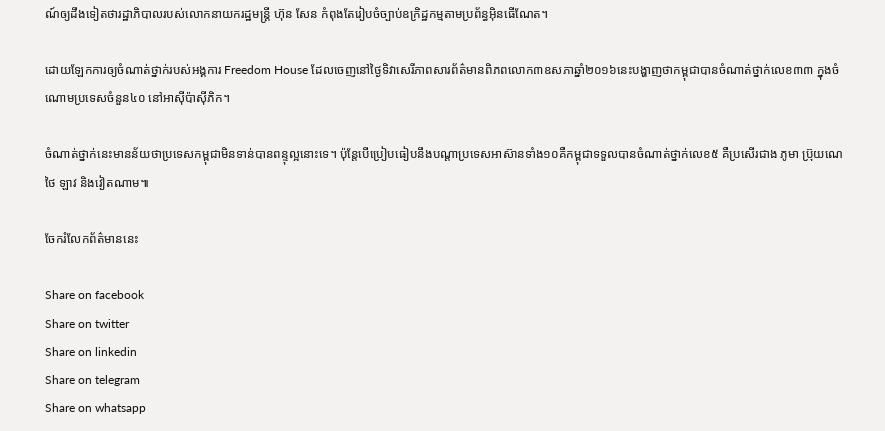ណ៍ឲ្យដឹងទៀតថារដ្ឋាភិបាលរបស់លោកនាយករដ្ឋមន្រ្តី ហ៊ុន សែន កំពុងតែរៀបចំច្បាប់ឧក្រិដ្ឋកម្មតាមប្រព័ន្ធអ៊ិនធើណែត។

ដោយឡែកការឲ្យចំណាត់ថ្នាក់របស់អង្គការ Freedom House ដែលចេញនៅថ្ងៃទិវាសេរីភាពសារព័ត៌មានពិភពលោក៣ឧសភាឆ្នាំ២០១៦នេះបង្ហាញថាកម្ពុជាបានចំណាត់ថ្នាក់លេខ៣៣ ក្នុងចំណោមប្រទេសចំនួន៤០ នៅអាស៊ីប៉ាស៊ីភិក។

ចំណាត់ថ្នាក់នេះមានន័យថាប្រទេសកម្ពុជាមិនទាន់បានពន្ទុល្អនោះទេ។ ប៉ុន្តែបើប្រៀបធៀបនឹងបណ្តាប្រទេសអាស៊ានទាំង១០គឺកម្ពុជាទទួលបានចំណាត់ថ្នាក់លេខ៥ គឺប្រសើរជាង ភូមា ប្រ៊ុយណេ ថៃ ឡាវ និងវៀតណាម៕

ចែករំលែកព័ត៌មាននេះ

Share on facebook
Share on twitter
Share on linkedin
Share on telegram
Share on whatsapp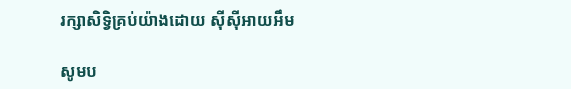រក្សាសិទ្វិគ្រប់យ៉ាងដោយ ស៊ីស៊ីអាយអឹម

សូមប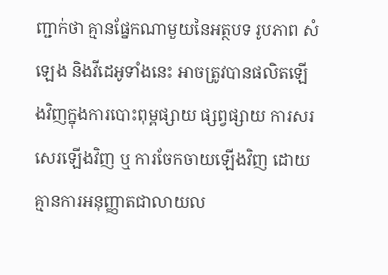ញ្ជាក់ថា គ្មានផ្នែកណាមួយនៃអត្ថបទ រូបភាព សំឡេង និងវីដេអូទាំងនេះ អាចត្រូវបានផលិតឡើងវិញក្នុងការបោះពុម្ពផ្សាយ ផ្សព្វផ្សាយ ការសរសេរឡើងវិញ ឬ ការចែកចាយឡើងវិញ ដោយគ្មានការអនុញ្ញាតជាលាយល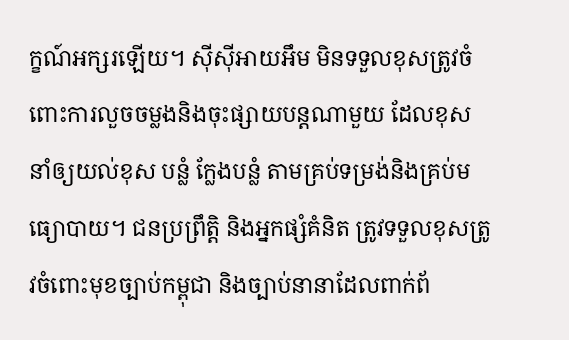ក្ខណ៍អក្សរឡើយ។ ស៊ីស៊ីអាយអឹម មិនទទួលខុសត្រូវចំពោះការលួចចម្លងនិងចុះផ្សាយបន្តណាមួយ ដែលខុស នាំឲ្យយល់ខុស បន្លំ ក្លែងបន្លំ តាមគ្រប់ទម្រង់និងគ្រប់មធ្យោបាយ។ ជនប្រព្រឹត្តិ និងអ្នកផ្សំគំនិត ត្រូវទទួលខុសត្រូវចំពោះមុខច្បាប់កម្ពុជា និងច្បាប់នានាដែលពាក់ព័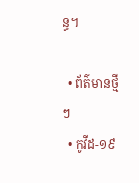ន្ធ។

  • ព័ត៌មានថ្មីៗ
  • កូវីដ-១៩